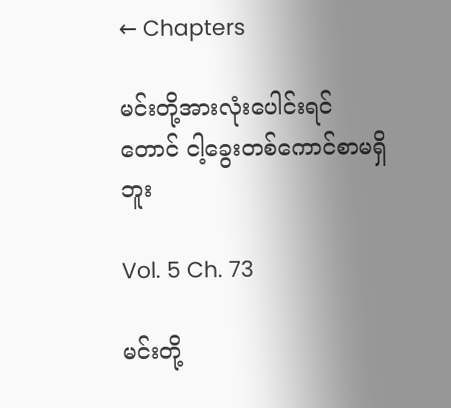← Chapters

မင်းတို့အားလုံးပေါင်းရင်တောင် ငါ့ခွေးတစ်ကောင်စာမရှိဘူး

Vol. 5 Ch. 73

မင်းတို့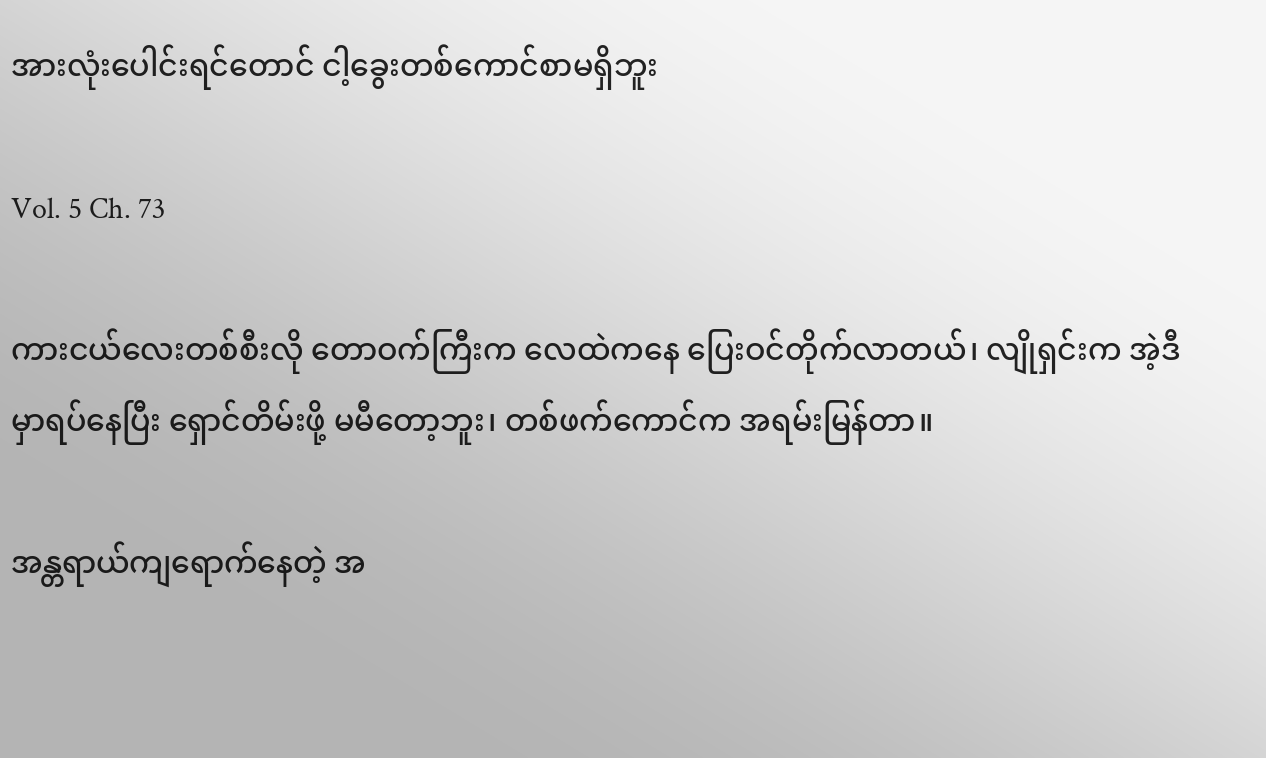အားလုံးပေါင်းရင်တောင် ငါ့ခွေးတစ်ကောင်စာမရှိဘူး

Vol. 5 Ch. 73

ကားငယ်လေးတစ်စီးလို တောဝက်ကြီးက လေထဲကနေ ပြေးဝင်တိုက်လာတယ်၊ လျိုရှင်းက အဲ့ဒီမှာရပ်နေပြီး ရှောင်တိမ်းဖို့ မမီတော့ဘူး၊ တစ်ဖက်ကောင်က အရမ်းမြန်တာ။

အန္တရာယ်ကျရောက်နေတဲ့ အ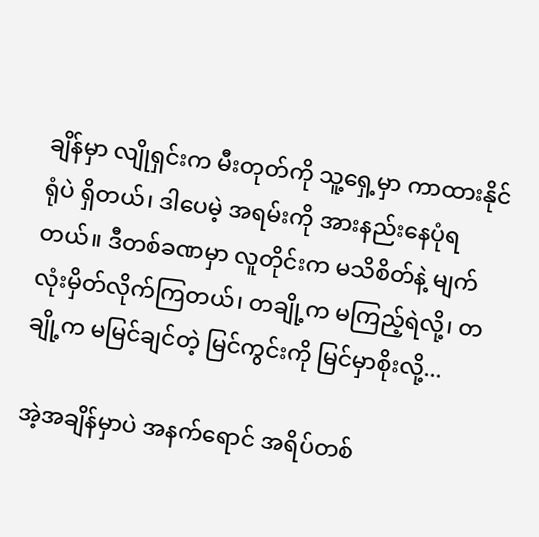ချိန်မှာ လျိုရှင်းက မီးတုတ်ကို သူ့ရှေ့မှာ ကာထားနိုင်ရုံပဲ ရှိတယ်၊ ဒါပေမဲ့ အရမ်းကို အားနည်းနေပုံရတယ်။ ဒီတစ်ခဏမှာ လူတိုင်းက မသိစိတ်နဲ့ မျက်လုံးမှိတ်လိုက်ကြတယ်၊ တချို့က မကြည့်ရဲလို့၊ တချို့က မမြင်ချင်တဲ့ မြင်ကွင်းကို မြင်မှာစိုးလို့...

အဲ့အချိန်မှာပဲ အနက်ရောင် အရိပ်တစ်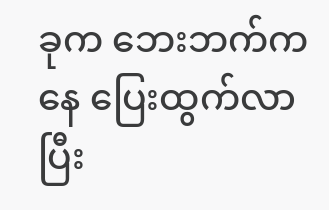ခုက ဘေးဘက်ကနေ ပြေးထွက်လာပြီး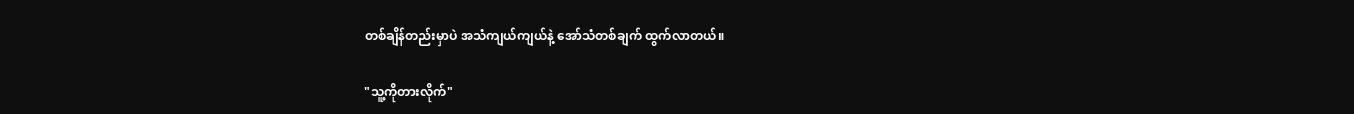တစ်ချိန်တည်းမှာပဲ အသံကျယ်ကျယ်နဲ့ အော်သံတစ်ချက် ထွက်လာတယ်။

"သူ့ကိုတားလိုက်"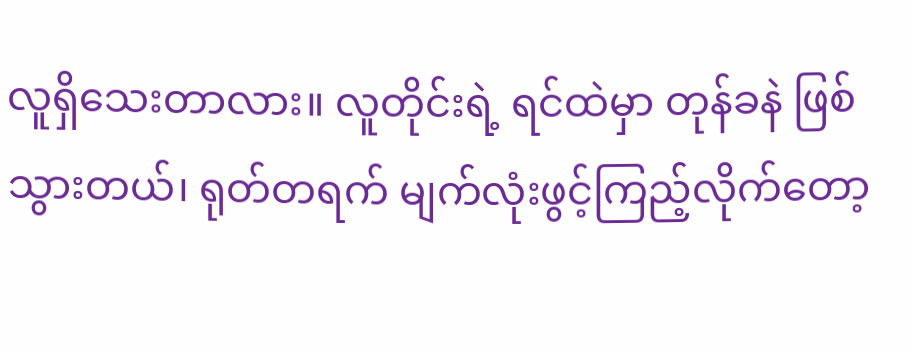လူရှိသေးတာလား။ လူတိုင်းရဲ့ ရင်ထဲမှာ တုန်ခနဲ ဖြစ်သွားတယ်၊ ရုတ်တရက် မျက်လုံးဖွင့်ကြည့်လိုက်တော့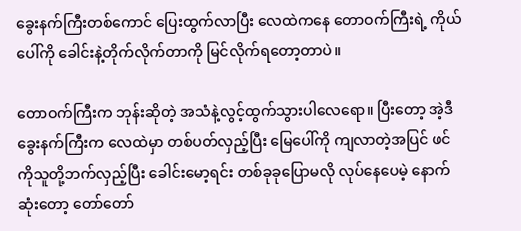ခွေးနက်ကြီးတစ်ကောင် ပြေးထွက်လာပြီး လေထဲကနေ တောဝက်ကြီးရဲ့ ကိုယ်ပေါ်ကို ခေါင်းနဲ့တိုက်လိုက်တာကို မြင်လိုက်ရတော့တာပဲ။

တောဝက်ကြီးက ဘုန်းဆိုတဲ့ အသံနဲ့လွင့်ထွက်သွားပါလေရော။ ပြီးတော့ အဲ့ဒီခွေးနက်ကြီးက လေထဲမှာ တစ်ပတ်လှည့်ပြီး မြေပေါ်ကို ကျလာတဲ့အပြင် ဖင်ကိုသူတို့ဘက်လှည့်ပြီး ခေါင်းမော့ရင်း တစ်ခုခုပြောမလို လုပ်နေပေမဲ့ နောက်ဆုံးတော့ တော်တော်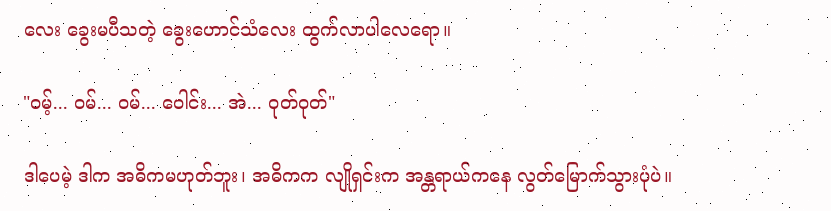လေး ခွေးမပီသတဲ့ ခွေးဟောင်သံလေး ထွက်လာပါလေရော။

"ဝမ့်... ဝမ်... ဝမ်... ဝေါင်း... အဲ... ဝုတ်ဝုတ်"

ဒါပေမဲ့ ဒါက အဓိကမဟုတ်ဘူး၊ အဓိကက လျိုရှင်းက အန္တရာယ်ကနေ လွတ်မြောက်သွားပုံပဲ။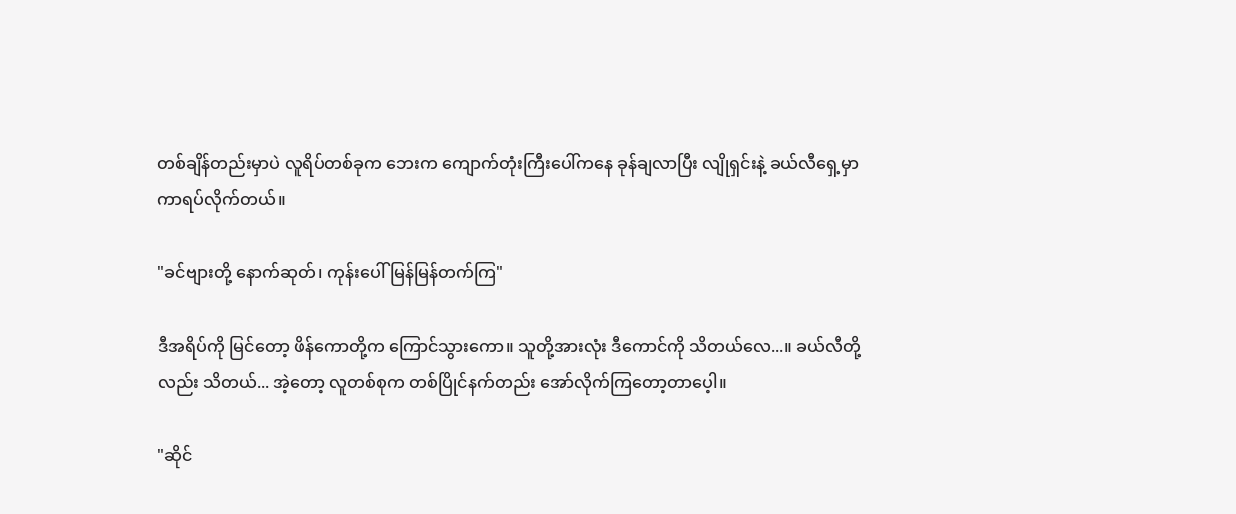တစ်ချိန်တည်းမှာပဲ လူရိပ်တစ်ခုက ဘေးက ကျောက်တုံးကြီးပေါ်ကနေ ခုန်ချလာပြီး လျိုရှင်းနဲ့ ခယ်လီရှေ့မှာ ကာရပ်လိုက်တယ်။

"ခင်ဗျားတို့ နောက်ဆုတ်၊ ကုန်းပေါ်မြန်မြန်တက်ကြ"

ဒီအရိပ်ကို မြင်တော့ ဖိန်ကောတို့က ကြောင်သွားကော။ သူတို့အားလုံး ဒီကောင်ကို သိတယ်လေ...။ ခယ်လီတို့လည်း သိတယ်... အဲ့တော့ လူတစ်စုက တစ်ပြိုင်နက်တည်း အော်လိုက်ကြတော့တာပေ့ါ။

"ဆိုင်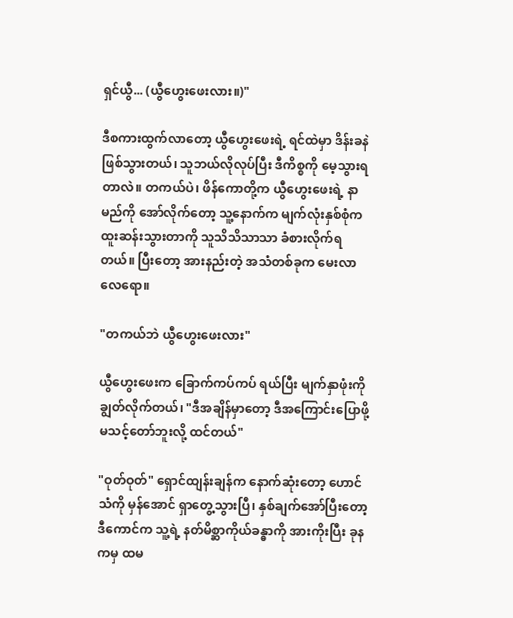ရှင်ယွီ... (ယွီဟွေးဖေးလား။)"

ဒီစကားထွက်လာတော့ ယွီဟွေးဖေးရဲ့ ရင်ထဲမှာ ဒိန်းခနဲ ဖြစ်သွားတယ်၊ သူဘယ်လိုလုပ်ပြီး ဒီကိစ္စကို မေ့သွားရတာလဲ။ တကယ်ပဲ၊ ဖိန်ကောတို့က ယွီဟွေးဖေးရဲ့ နာမည်ကို အော်လိုက်တော့ သူ့နောက်က မျက်လုံးနှစ်စုံက ထူးဆန်းသွားတာကို သူသိသိသာသာ ခံစားလိုက်ရတယ်။ ပြီးတော့ အားနည်းတဲ့ အသံတစ်ခုက မေးလာလေရော။

"တကယ်ဘဲ ယွီဟွေးဖေးလား"

ယွီဟွေးဖေးက ခြောက်ကပ်ကပ် ရယ်ပြီး မျက်နှာဖုံးကို ချွတ်လိုက်တယ်၊ "ဒီအချိန်မှာတော့ ဒီအကြောင်းပြောဖို့ မသင့်တော်ဘူးလို့ ထင်တယ်"

"ဝုတ်ဝုတ်" ရှောင်ထျန်းချန်က နောက်ဆုံးတော့ ဟောင်သံကို မှန်အောင် ရှာတွေ့သွားပြီ၊ နှစ်ချက်အော်ပြီးတော့ ဒီကောင်က သူ့ရဲ့ နတ်မိစ္ဆာကိုယ်ခန္ဓာကို အားကိုးပြီး ခုနကမှ ထမ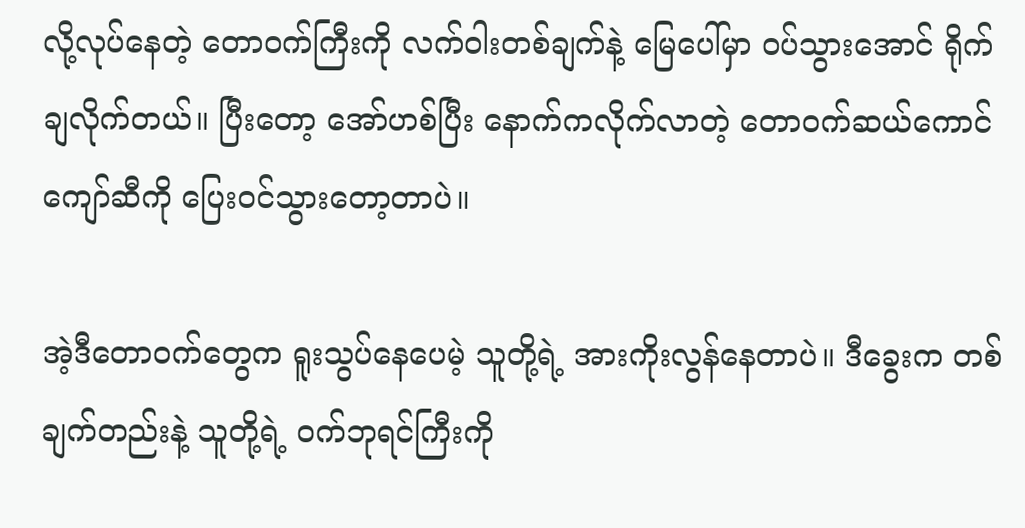လို့လုပ်နေတဲ့ တောဝက်ကြီးကို လက်ဝါးတစ်ချက်နဲ့ မြေပေါ်မှာ ဝပ်သွားအောင် ရိုက်ချလိုက်တယ်။ ပြီးတော့ အော်ဟစ်ပြီး နောက်ကလိုက်လာတဲ့ တောဝက်ဆယ်ကောင်ကျော်ဆီကို ပြေးဝင်သွားတော့တာပဲ။

အဲ့ဒီတောဝက်တွေက ရူးသွပ်နေပေမဲ့ သူတို့ရဲ့ အားကိုးလွန်နေတာပဲ။ ဒီခွေးက တစ်ချက်တည်းနဲ့ သူတို့ရဲ့ ဝက်ဘုရင်ကြီးကို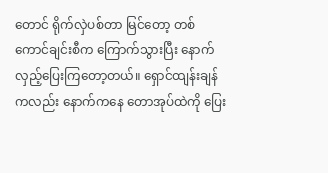တောင် ရိုက်လှဲပစ်တာ မြင်တော့ တစ်ကောင်ချင်းစီက ကြောက်သွားပြီး နောက်လှည့်ပြေးကြတော့တယ်။ ရှောင်ထျန်းချန်ကလည်း နောက်ကနေ တောအုပ်ထဲကို ပြေး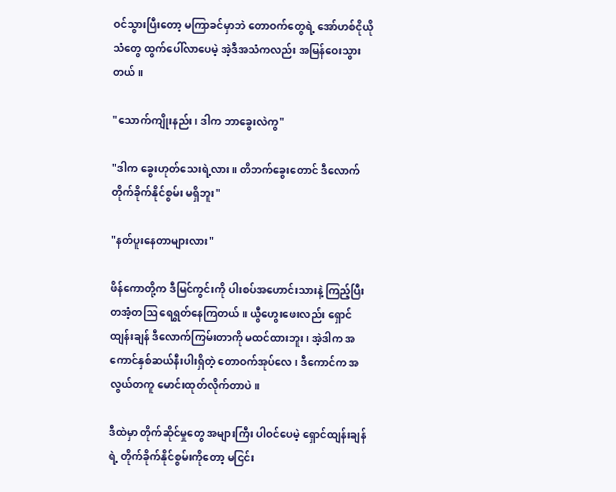ဝင်သွားပြီးတော့ မကြာခင်မှာဘဲ တောဝက်တွေရဲ့ အော်ဟစ်ငိုယိုသံတွေ ထွက်ပေါ်လာပေမဲ့ အဲ့ဒီအသံကလည်း အမြန်ဝေးသွားတယ်။

"သောက်ကျိုးနည်း၊ ဒါက ဘာခွေးလဲကွ"

"ဒါက ခွေးဟုတ်သေးရဲ့လား။ တိဘက်ခွေးတောင် ဒီလောက် တိုက်ခိုက်နိုင်စွမ်း မရှိဘူး"

"နတ်ပူးနေတာများလား"

ဖိန်ကောတို့က ဒီမြင်ကွင်းကို ပါးစပ်အဟောင်းသားနဲ့ ကြည့်ပြီး တအံ့တဩ ရေရွတ်နေကြတယ်။ ယွီဟွေးဖေးလည်း ရှောင်ထျန်းချန် ဒီလောက်ကြမ်းတာကို မထင်ထားဘူး၊ အဲ့ဒါက အကောင်နှစ်ဆယ်နီးပါးရှိတဲ့ တောဝက်အုပ်လေ၊ ဒီကောင်က အလွယ်တကူ မောင်းထုတ်လိုက်တာပဲ။

ဒီထဲမှာ တိုက်ဆိုင်မှုတွေ အများကြီး ပါဝင်ပေမဲ့ ရှောင်ထျန်းချန်ရဲ့ တိုက်ခိုက်နိုင်စွမ်းကိုတော့ မငြင်း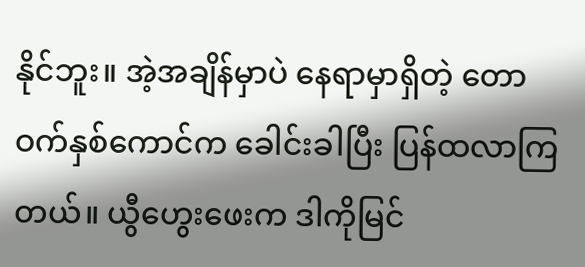နိုင်ဘူး။ အဲ့အချိန်မှာပဲ နေရာမှာရှိတဲ့ တောဝက်နှစ်ကောင်က ခေါင်းခါပြီး ပြန်ထလာကြတယ်။ ယွီဟွေးဖေးက ဒါကိုမြင်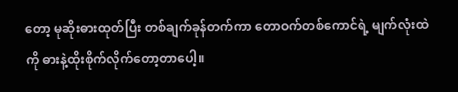တော့ မုဆိုးဓားထုတ်ပြီး တစ်ချက်ခုန်တက်ကာ တောဝက်တစ်ကောင်ရဲ့ မျက်လုံးထဲကို ဓားနဲ့ထိုးစိုက်လိုက်တော့တာပေါ့။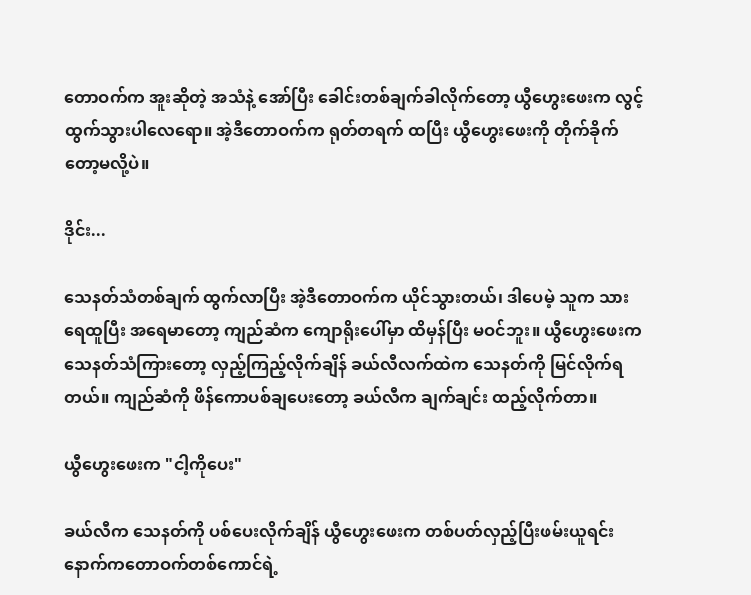တောဝက်က အူးဆိုတဲ့ အသံနဲ့ အော်ပြီး ခေါင်းတစ်ချက်ခါလိုက်တော့ ယွီဟွေးဖေးက လွင့်ထွက်သွားပါလေရော။ အဲ့ဒီတောဝက်က ရုတ်တရက် ထပြီး ယွီဟွေးဖေးကို တိုက်ခိုက်တော့မလို့ပဲ။

ဒိုင်း...

သေနတ်သံတစ်ချက် ထွက်လာပြီး အဲ့ဒီတောဝက်က ယိုင်သွားတယ်၊ ဒါပေမဲ့ သူက သားရေထူပြီး အရေမာတော့ ကျည်ဆံက ကျောရိုးပေါ်မှာ ထိမှန်ပြီး မဝင်ဘူး။ ယွီဟွေးဖေးက သေနတ်သံကြားတော့ လှည့်ကြည့်လိုက်ချိန် ခယ်လီလက်ထဲက သေနတ်ကို မြင်လိုက်ရတယ်။ ကျည်ဆံကို ဖိန်ကောပစ်ချပေးတော့ ခယ်လီက ချက်ချင်း ထည့်လိုက်တာ။

ယွီဟွေးဖေးက "ငါ့ကိုပေး"

ခယ်လီက သေနတ်ကို ပစ်ပေးလိုက်ချိန် ယွီဟွေးဖေးက တစ်ပတ်လှည့်ပြီးဖမ်းယူရင်း နောက်ကတောဝက်တစ်ကောင်ရဲ့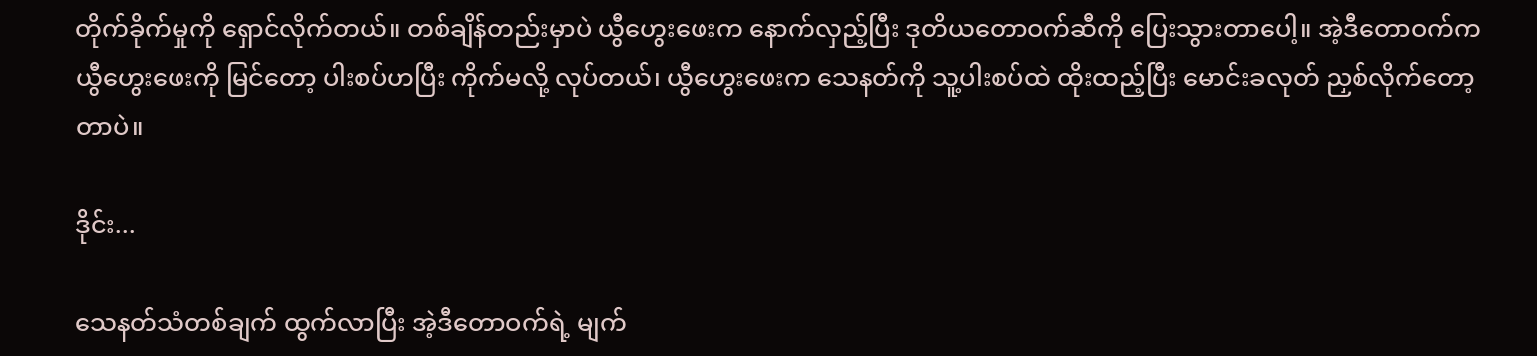တိုက်ခိုက်မှုကို ရှောင်လိုက်တယ်။ တစ်ချိန်တည်းမှာပဲ ယွီဟွေးဖေးက နောက်လှည့်ပြီး ဒုတိယတောဝက်ဆီကို ပြေးသွားတာပေါ့။ အဲ့ဒီတောဝက်က ယွီဟွေးဖေးကို မြင်တော့ ပါးစပ်ဟပြီး ကိုက်မလို့ လုပ်တယ်၊ ယွီဟွေးဖေးက သေနတ်ကို သူ့ပါးစပ်ထဲ ထိုးထည့်ပြီး မောင်းခလုတ် ညှစ်လိုက်တော့တာပဲ။

ဒိုင်း...

သေနတ်သံတစ်ချက် ထွက်လာပြီး အဲ့ဒီတောဝက်ရဲ့ မျက်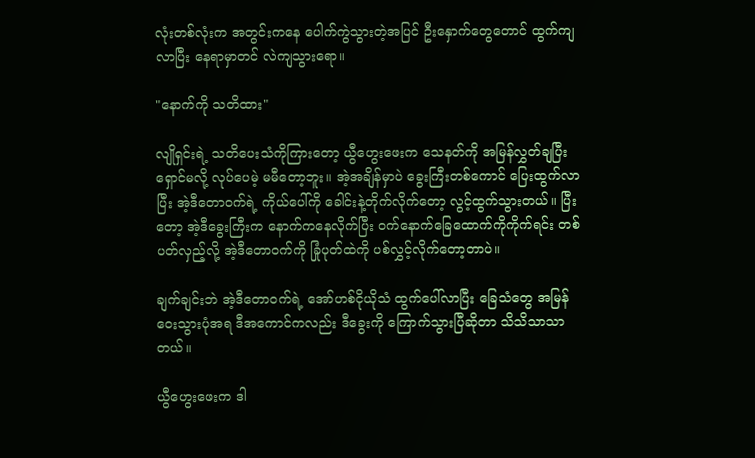လုံးတစ်လုံးက အတွင်းကနေ ပေါက်ကွဲသွားတဲ့အပြင် ဦးနှောက်တွေတောင် ထွက်ကျလာပြီး နေရာမှာတင် လဲကျသွားရော။

"နောက်ကို သတိထား"

လျိုရှင်းရဲ့ သတိပေးသံကိုကြားတော့ ယွီဟွေးဖေးက သေနတ်ကို အမြန်လွှတ်ချပြီး ရှောင်မလို့ လုပ်ပေမဲ့ မမီတော့ဘူး။ အဲ့အချိန်မှာပဲ ခွေးကြီးတစ်ကောင် ပြေးထွက်လာပြီး အဲ့ဒီတောဝက်ရဲ့ ကိုယ်ပေါ်ကို ခေါင်းနဲ့တိုက်လိုက်တော့ လွင့်ထွက်သွားတယ်။ ပြီးတော့ အဲ့ဒီခွေးကြီးက နောက်ကနေလိုက်ပြီး ဝက်နောက်ခြေထောက်ကိုကိုက်ရင်း တစ်ပတ်လှည့်လို့ အဲ့ဒီတောဝက်ကို ခြုံပုတ်ထဲကို ပစ်လွှင့်လိုက်တော့တာပဲ။

ချက်ချင်းဘဲ အဲ့ဒီတောဝက်ရဲ့ အော်ဟစ်ငိုယိုသံ ထွက်ပေါ်လာပြီး ခြေသံတွေ အမြန်ဝေးသွားပုံအရ ဒီအကောင်ကလည်း ဒီခွေးကို ကြောက်သွားပြီဆိုတာ သိသိသာသာတယ်။

ယွီဟွေးဖေးက ဒါ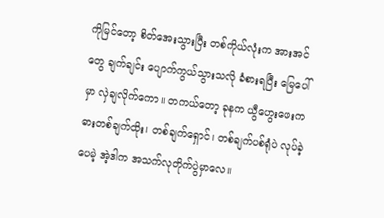ကိုမြင်တော့ စိတ်အေးသွားပြီး တစ်ကိုယ်လုံးက အားအင်တွေ ချက်ချင်း ပျောက်ကွယ်သွားသလို ခံစားရပြီး မြေပေါ်မှာ လှဲချလိုက်ကော။ တကယ်တော့ ခုနက ယွီဟွေးဖေးက ဓားတစ်ချက်ထိုး၊ တစ်ချက်ရှောင်၊ တစ်ချက်ပစ်ရုံပဲ လုပ်ခဲ့ပေမဲ့ အဲ့ဒါက အသက်လုတိုက်ပွဲမှာလေ။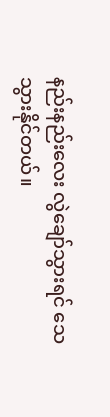နည်းနည်းလေး လွဲချော်သွားရင် သေသွားနိုင်တယ်။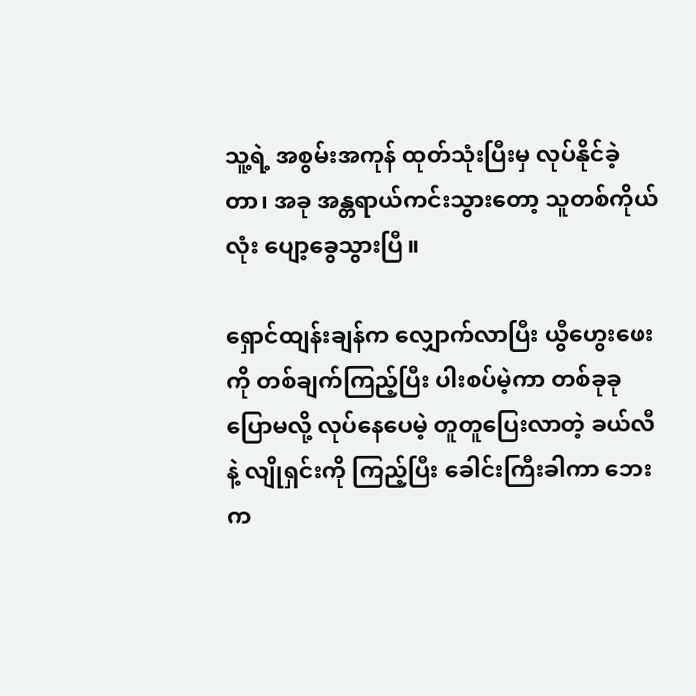သူ့ရဲ့ အစွမ်းအကုန် ထုတ်သုံးပြီးမှ လုပ်နိုင်ခဲ့တာ၊ အခု အန္တရာယ်ကင်းသွားတော့ သူတစ်ကိုယ်လုံး ပျော့ခွေသွားပြီ။

ရှောင်ထျန်းချန်က လျှောက်လာပြီး ယွီဟွေးဖေးကို တစ်ချက်ကြည့်ပြီး ပါးစပ်မဲ့ကာ တစ်ခုခုပြောမလို့ လုပ်နေပေမဲ့ တူတူပြေးလာတဲ့ ခယ်လီနဲ့ လျိုရှင်းကို ကြည့်ပြီး ခေါင်းကြီးခါကာ ဘေးက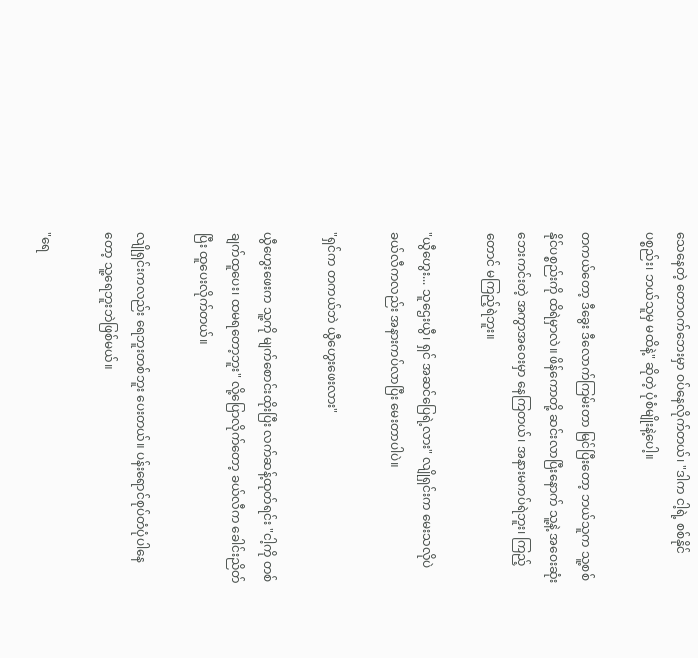သေနေတဲ့ တောဝက်ဘေးမှာ ဝပ်နေလိုက်တယ်၊ "ဒါက ငါ့ရဲ့ စစ်နိုင်ပစ္စည်း၊ ဘယ်သူမှ မထိနဲ့" ဆိုတဲ့ ပုံစံမျိုးနဲ့ပေါ့။

တကယ်တော့ ဒီခွေး ဒီလောက်ကြမ်းတာ မြင်ပြီးတော့ ဘယ်သူက သူ့စစ်နိုင်ပစ္စည်းကို ထိရဲမှာလဲ။ ဖိန်ကောတို့ ဆင်းလာပြီးနောက် သူ့နဲ့ အဝေးဆုံး ဘေးကင်းတဲ့ အကွာအဝေးမှာ နေကြတယ်၊ အနားမကပ်ရဲဘူး၊ ကြည့်တောင် မကြည့်ရဲဘူး။

"ယွီဟွေး... သူဌေးယွီ၊ ရှင် အဆင်ပြေရဲ့လား" လျိုရှင်းက မေးသလိုပဲ ခယ်လီကလည်း အနားကပ်လာပြီး မေးတာပါပဲ။

"ရှင်က တကယ်ဘဲ ယွီဟွေးဖေးလား"

ယွီဟွေးဖေးက သူ့ကို မျက်စောင်းထိုးပြီး လက်ဆန့်ထုတ်ရင်း "ငါ့ကို တစ်ချက်ထူပေး၊ ထမရတော့ဘူး" လို့ပြောလိုက်တော့ ခယ်လီက ခေါင်းညိတ်ပြီး ထူပေးလိုက်တယ်။

လျိုရှင်းကလည်း ရေဘူးတစ်ဘူး ပေးတယ်။ ပန်းရောင်စုပ်တံပုံပါနေတော့ သူ့ရေဘူးဘဲဖြစ်မယ်။

"ရေ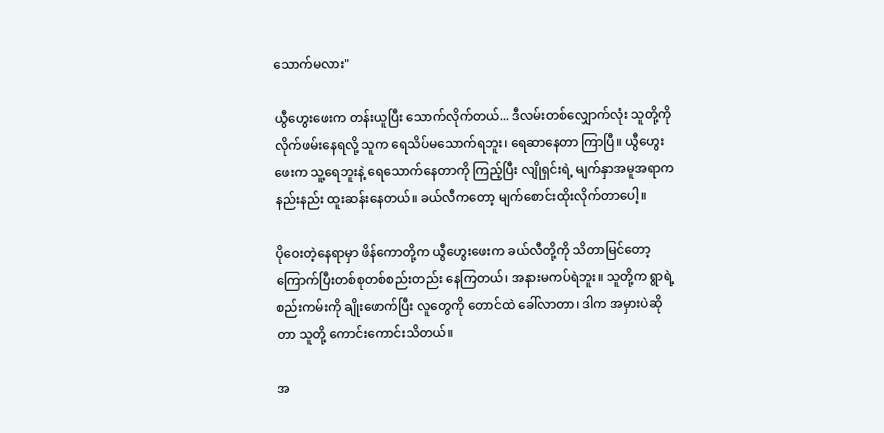သောက်မလား"

ယွီဟွေးဖေးက တန်းယူပြီး သောက်လိုက်တယ်... ဒီလမ်းတစ်လျှောက်လုံး သူတို့ကို လိုက်ဖမ်းနေရလို့ သူက ရေသိပ်မသောက်ရဘူး၊ ရေဆာနေတာ ကြာပြီ။ ယွီဟွေးဖေးက သူ့ရေဘူးနဲ့ ရေသောက်နေတာကို ကြည့်ပြီး လျိုရှင်းရဲ့ မျက်နှာအမူအရာက နည်းနည်း ထူးဆန်းနေတယ်။ ခယ်လီကတော့ မျက်စောင်းထိုးလိုက်တာပေါ့။

ပိုဝေးတဲ့နေရာမှာ ဖိန်ကောတို့က ယွီဟွေးဖေးက ခယ်လီတို့ကို သိတာမြင်တော့ ကြောက်ပြီးတစ်စုတစ်စည်းတည်း နေကြတယ်၊ အနားမကပ်ရဲဘူး။ သူတို့က ရွာရဲ့ စည်းကမ်းကို ချိုးဖောက်ပြီး လူတွေကို တောင်ထဲ ခေါ်လာတာ၊ ဒါက အမှားပဲဆိုတာ သူတို့ ကောင်းကောင်းသိတယ်။

အ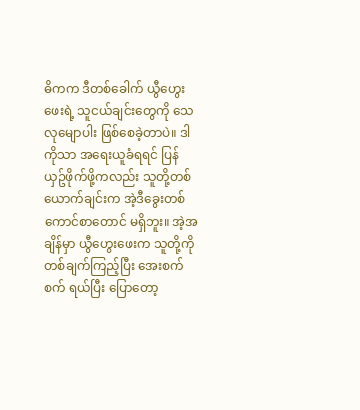ဓိကက ဒီတစ်ခေါက် ယွီဟွေးဖေးရဲ့ သူငယ်ချင်းတွေကို သေလုမျောပါး ဖြစ်စေခဲ့တာပဲ။ ဒါကိုသာ အရေးယူခံရရင် ပြန်ယှဥ်ဖိုက်ဖို့ကလည်း သူတို့တစ်ယောက်ချင်းက အဲ့ဒီခွေးတစ်ကောင်စာတောင် မရှိဘူး။ အဲ့အချိန်မှာ ယွီဟွေးဖေးက သူတို့ကို တစ်ချက်ကြည့်ပြီး အေးစက်စက် ရယ်ပြီး ပြောတော့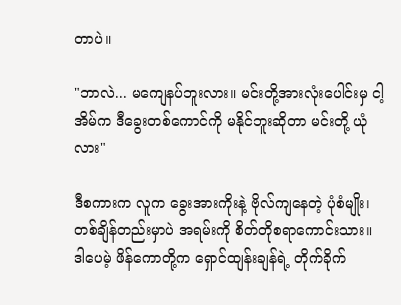တာပဲ။

"ဘာလဲ... မကျေနပ်ဘူးလား။ မင်းတို့အားလုံးပေါင်းမှ ငါ့အိမ်က ဒီခွေးတစ်ကောင်ကို မနိုင်ဘူးဆိုတာ မင်းတို့ ယုံလား"

ဒီစကားက လူက ခွေးအားကိုးနဲ့ ဗိုလ်ကျနေတဲ့ ပုံစံမျိုး၊ တစ်ချိန်တည်းမှာပဲ အရမ်းကို စိတ်တိုစရာကောင်းသား။ ဒါပေမဲ့ ဖိန်ကောတို့က ရှောင်ထျန်းချန်ရဲ့ တိုက်ခိုက်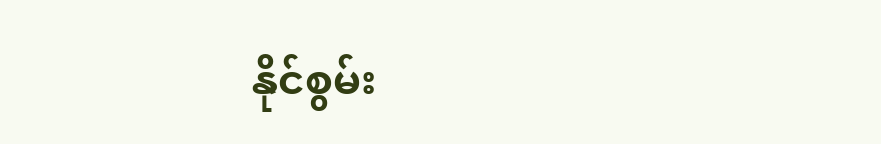နိုင်စွမ်း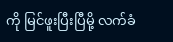ကို မြင်ဖူးပြီးပြီမို့ လက်ခံ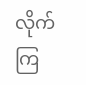လိုက်ကြ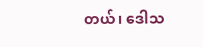တယ်၊ ဒေါသ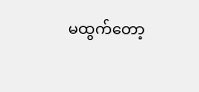မထွက်တော့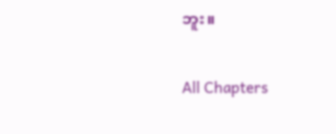ဘူး။

All Chapters